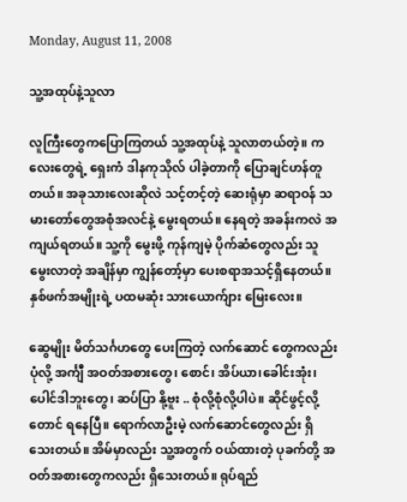Monday, August 11, 2008

သူ့အထုပ်နဲ့သူလာ

လူကြီးတွေကပြောကြတယ် သူ့အထုပ်နဲ့ သူလာတယ်တဲ့။ ကလေးတွေရဲ့ ရှေးကံ ဒါနကုသိုလ် ပါခဲ့တာကို ပြောချင်ဟန်တူတယ်။ အခုသားလေးဆိုလဲ သင့်တင့်တဲ့ ဆေးရုံမှာ ဆရာဝန် သမားတော်တွေအစုံအလင်နဲ့ မွေးရတယ်။ နေရတဲ့ အခန်းကလဲ အကျယ်ရတယ်။ သူ့ကို မွေးဖို့ ကုန်ကျမဲ့ ပိုက်ဆံတွေလည်း သူမွေးလာတဲ့ အချိန်မှာ ကျွန်တော့်မှာ ပေးစရာအသင့်ရှိနေတယ်။ နှစ်ဖက်အမျိုးရဲ့ ပထမဆုံး သားယောက်ျား မြေးလေး။

ဆွေမျိုး မိတ်သင်္ဂဟတွေ ပေးကြတဲ့ လက်ဆောင် တွေကလည်း ပုံလို့ အင်္ကျီ အဝတ်အစားတွေ၊ စောင်၊ အိပ်ယာ၊ခေါင်းအုံး၊ ပေါင်ဒါဘူးတွေ၊ ဆပ်ပြာ နို့ဗူး .. စုံလို့စုံလို့ပါပဲ။ ဆိုင်ဖွင့်လို့တောင် ရနေပြီ။ ရောက်လာဦးမဲ့ လက်ဆောင်တွေလည်း ရှိသေးတယ်။ အိမ်မှာလည်း သူ့အတွက် ဝယ်ထားတဲ့ ပုခက်တို့ အဝတ်အစားတွေကလည်း ရှိသေးတယ်။ ရုပ်ရည်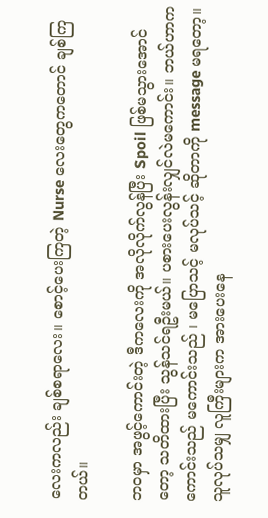လေးကလည်း ချစ်စရာလေး။ စောင့်ပေးကြတဲ့ Nurse လေးတွေကတောင် ချစ်ကြတယ်။

ဘဝမှာ အဖွင့်ကောင်းတဲ့ ဒီကလေးကို အလိုလိုက်လွန်ပြီး Spoil ဖြစ်မသွားအောင်တော့ သတိထားပြီး သွန်သင်ရဦးမယ်။ ပစားပေးလွန်းလျှင်လဲမကောင်း။ ဘယ်ဟာက ကောင်းသည် မကောင်းသည် ၊ မပြောသင့် မလုပ်သင့် ဆိုတာကို message မရတော့။ သူလုပ်သမျှ လူကြီးများက အားပေးနေ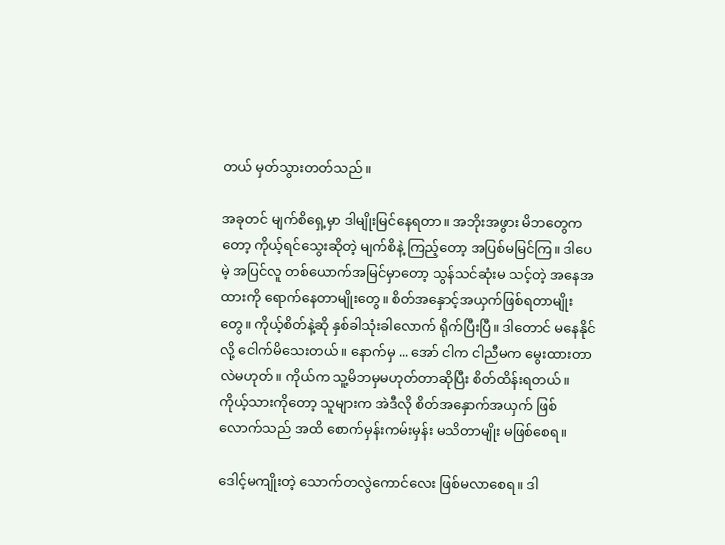တယ် မှတ်သွားတတ်သည်။

အခုတင် မျက်စိရှေ့မှာ ဒါမျိုးမြင်နေရတာ။ အဘိုးအဖွား မိဘတွေကတော့ ကိုယ့်ရင်သွေးဆိုတဲ့ မျက်စိနဲ့ ကြည့်တော့ အပြစ်မမြင်ကြ။ ဒါပေမဲ့ အပြင်လူ တစ်ယောက်အမြင်မှာတော့ သွန်သင်ဆုံးမ သင့်တဲ့ အနေအထားကို ရောက်နေတာမျိုးတွေ။ စိတ်အနှောင့်အယှက်ဖြစ်ရတာမျိုးတွေ။ ကိုယ့်စိတ်နဲ့ဆို နှစ်ခါသုံးခါလောက် ရိုက်ပြီးပြီ။ ဒါတောင် မနေနိုင်လို့ ငေါက်မိသေးတယ်။ နောက်မှ ... အော် ငါက ငါညီမက မွေးထားတာလဲမဟုတ်။ ကိုယ်က သူ့မိဘမှမဟုတ်တာဆိုပြီး စိတ်ထိန်းရတယ်။ ကိုယ့်သားကိုတော့ သူများက အဲဒီလို စိတ်အနှောက်အယှက် ဖြစ်လောက်သည် အထိ စောက်မှန်းကမ်းမှန်း မသိတာမျိုး မဖြစ်စေရ။

ဒေါင့်မကျိုးတဲ့ သောက်တလွဲကောင်လေး ဖြစ်မလာစေရ။ ဒါ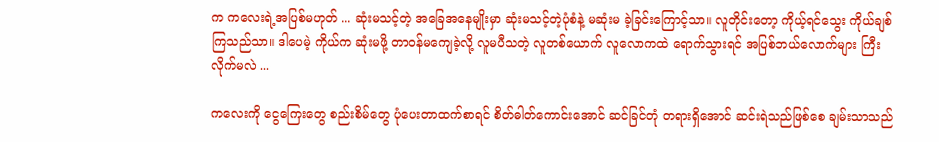က ကလေးရဲ့အပြစ်မဟုတ် ... ဆုံးမသင့်တဲ့ အခြေအနေမျိုးမှာ ဆုံးမသင့်တဲ့ပုံစံနဲ့ မဆုံးမ ခဲ့ခြင်းကြောင့်သာ။ လူတိုင်းတော့ ကိုယ့်ရင်သွေး ကိုယ်ချစ်ကြသည်သာ။ ဒါပေမဲ့ ကိုယ်က ဆုံးမဖို့ တာဝန်မကျေခဲ့လို့ လူမပီသတဲ့ လူတစ်ယောက် လူလောကထဲ ရောက်သွားရင် အပြစ်ဘယ်လောက်များ ကြီးလိုက်မလဲ ...

ကလေးကို ငွေကြေးတွေ စည်းစိမ်တွေ ပုံပေးတာထက်စာရင် စိတ်ဓါတ်ကောင်းအောင် ဆင်ခြင်တုံ တရားရှိအောင် ဆင်းရဲသည်ဖြစ်စေ ချမ်းသာသည်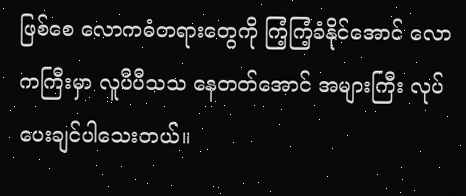ဖြစ်စေ လောကဓံတရားတွေကို ကြံ့ကြံ့ခံနိုင်အောင် လောကကြီးမှာ လူပီပီသသ နေတတ်အောင် အများကြီး လုပ်ပေးချင်ပါသေးတယ်။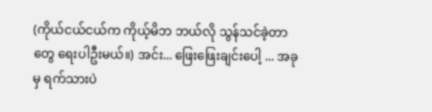(ကိုယ်ငယ်ငယ်က ကိုယ့်မိဘ ဘယ်လို သွန်သင်ခဲ့တာတွေ ရေးပါဦးမယ်။) အင်း... ဖြေးဖြေးချင်းပေါ့ ... အခုမှ ရက်သားပဲ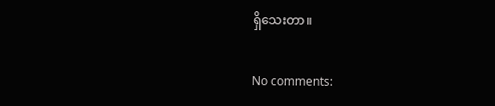ရှိသေးတာ။

No comments: